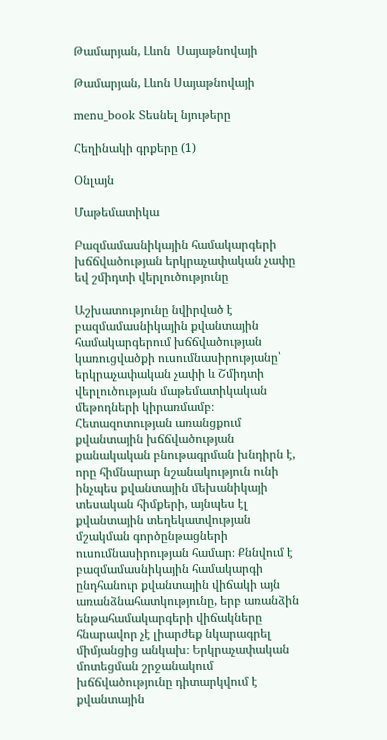Թամարյան, Լևոն  Սայաթնովայի

Թամարյան, Լևոն Սայաթնովայի

menu_book Տեսնել նյութերը

Հեղինակի գրքերը (1)

Օնլայն

Մաթեմատիկա

Բազմամասնիկային համակարգերի խճճվածության երկրաչափական չափը եվ շմիդտի վերլուծությունը

Աշխատությունը նվիրված է բազմամասնիկային քվանտային համակարգերում խճճվածության կառուցվածքի ուսումնասիրությանը՝ երկրաչափական չափի և Շմիդտի վերլուծության մաթեմատիկական մեթոդների կիրառմամբ։ Հետազոտության առանցքում քվանտային խճճվածության քանակական բնութագրման խնդիրն է, որը հիմնարար նշանակություն ունի ինչպես քվանտային մեխանիկայի տեսական հիմքերի, այնպես էլ քվանտային տեղեկատվության մշակման գործընթացների ուսումնասիրության համար։ Քննվում է բազմամասնիկային համակարգի ընդհանուր քվանտային վիճակի այն առանձնահատկությունը, երբ առանձին ենթահամակարգերի վիճակները հնարավոր չէ լիարժեք նկարագրել միմյանցից անկախ։ Երկրաչափական մոտեցման շրջանակում խճճվածությունը դիտարկվում է քվանտային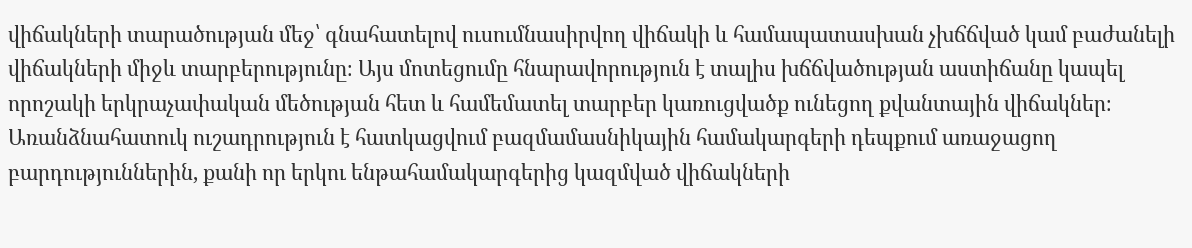վիճակների տարածության մեջ՝ գնահատելով ուսումնասիրվող վիճակի և համապատասխան չխճճված կամ բաժանելի վիճակների միջև տարբերությունը։ Այս մոտեցումը հնարավորություն է տալիս խճճվածության աստիճանը կապել որոշակի երկրաչափական մեծության հետ և համեմատել տարբեր կառուցվածք ունեցող քվանտային վիճակներ։ Առանձնահատուկ ուշադրություն է հատկացվում բազմամասնիկային համակարգերի դեպքում առաջացող բարդություններին, քանի որ երկու ենթահամակարգերից կազմված վիճակների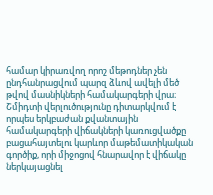համար կիրառվող որոշ մեթոդներ չեն ընդհանրացվում պարզ ձևով ավելի մեծ թվով մասնիկների համակարգերի վրա։ Շմիդտի վերլուծությունը դիտարկվում է որպես երկբաժան քվանտային համակարգերի վիճակների կառուցվածքը բացահայտելու կարևոր մաթեմատիկական գործիք, որի միջոցով հնարավոր է վիճակը ներկայացնել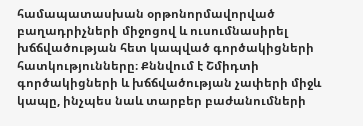համապատասխան օրթոնորմավորված բաղադրիչների միջոցով և ուսումնասիրել խճճվածության հետ կապված գործակիցների հատկությունները։ Քննվում է Շմիդտի գործակիցների և խճճվածության չափերի միջև կապը, ինչպես նաև տարբեր բաժանումների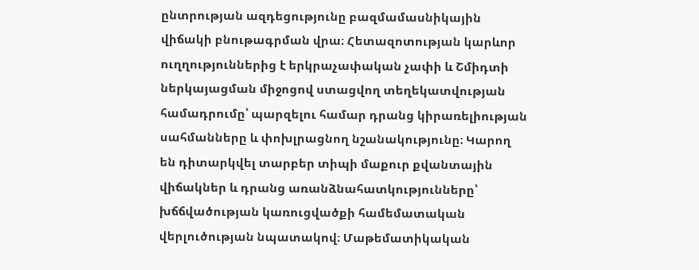ընտրության ազդեցությունը բազմամասնիկային վիճակի բնութագրման վրա։ Հետազոտության կարևոր ուղղություններից է երկրաչափական չափի և Շմիդտի ներկայացման միջոցով ստացվող տեղեկատվության համադրումը՝ պարզելու համար դրանց կիրառելիության սահմանները և փոխլրացնող նշանակությունը։ Կարող են դիտարկվել տարբեր տիպի մաքուր քվանտային վիճակներ և դրանց առանձնահատկությունները՝ խճճվածության կառուցվածքի համեմատական վերլուծության նպատակով։ Մաթեմատիկական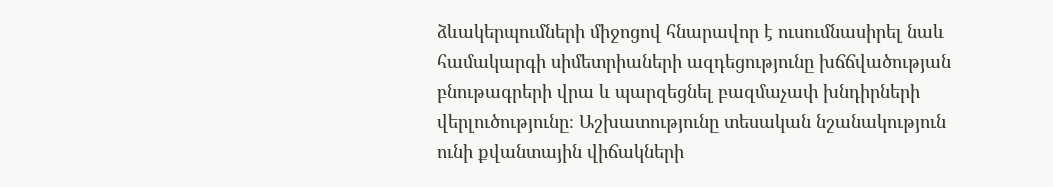ձևակերպումների միջոցով հնարավոր է ուսումնասիրել նաև համակարգի սիմետրիաների ազդեցությունը խճճվածության բնութագրերի վրա և պարզեցնել բազմաչափ խնդիրների վերլուծությունը։ Աշխատությունը տեսական նշանակություն ունի քվանտային վիճակների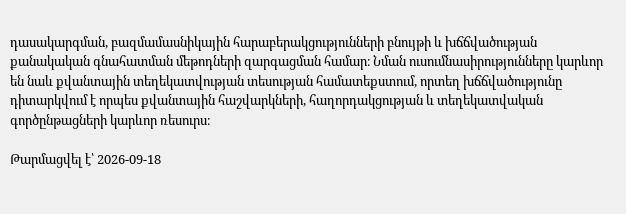դասակարգման, բազմամասնիկային հարաբերակցությունների բնույթի և խճճվածության քանակական գնահատման մեթոդների զարգացման համար։ Նման ուսումնասիրությունները կարևոր են նաև քվանտային տեղեկատվության տեսության համատեքստում, որտեղ խճճվածությունը դիտարկվում է որպես քվանտային հաշվարկների, հաղորդակցության և տեղեկատվական գործընթացների կարևոր ռեսուրս։

Թարմացվել է՝ 2026-09-18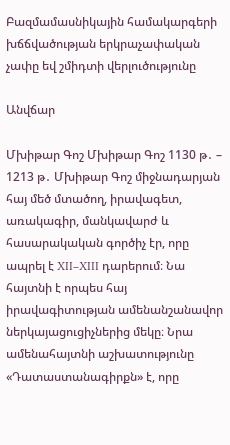Բազմամասնիկային համակարգերի խճճվածության երկրաչափական չափը եվ շմիդտի վերլուծությունը

Անվճար

Մխիթար Գոշ Մխիթար Գոշ 1130 թ․ – 1213 թ․ Մխիթար Գոշ միջնադարյան հայ մեծ մտածող, իրավագետ, առակագիր, մանկավարժ և հասարակական գործիչ էր, որը ապրել է XII–XIII դարերում։ Նա հայտնի է որպես հայ իրավագիտության ամենանշանավոր ներկայացուցիչներից մեկը։ Նրա ամենահայտնի աշխատությունը «Դատաստանագիրքն» է, որը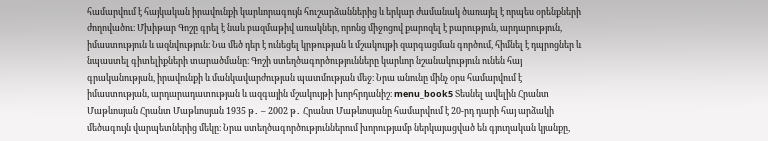համարվում է հայկական իրավունքի կարևորագույն հուշարձաններից և երկար ժամանակ ծառայել է որպես օրենքների ժողովածու։ Մխիթար Գոշը գրել է նաև բազմաթիվ առակներ, որոնց միջոցով քարոզել է բարություն, արդարություն, իմաստություն և ազնվություն։ Նա մեծ դեր է ունեցել կրթության և մշակույթի զարգացման գործում, հիմնել է դպրոցներ և նպաստել գիտելիքների տարածմանը։ Գոշի ստեղծագործությունները կարևոր նշանակություն ունեն հայ գրականության, իրավունքի և մանկավարժության պատմության մեջ։ Նրա անունը մինչ օրս համարվում է իմաստության, արդարադատության և ազգային մշակույթի խորհրդանիշ։ menu_book5 Տեսնել ավելին Հրանտ Մաթևոսյան Հրանտ Մաթևոսյան 1935 թ․ – 2002 թ․ Հրանտ Մաթևոսյանը համարվում է 20-րդ դարի հայ արձակի մեծագույն վարպետներից մեկը։ Նրա ստեղծագործություններում խորությամբ ներկայացված են գյուղական կյանքը,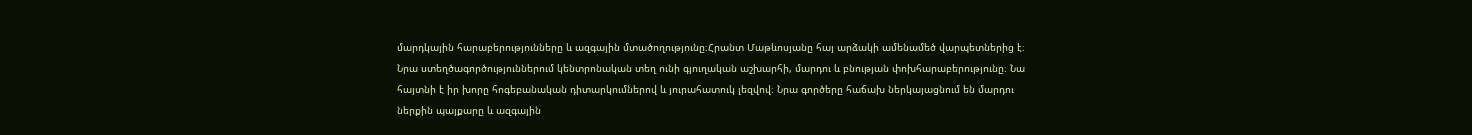մարդկային հարաբերությունները և ազգային մտածողությունը։Հրանտ Մաթևոսյանը հայ արձակի ամենամեծ վարպետներից է։ Նրա ստեղծագործություններում կենտրոնական տեղ ունի գյուղական աշխարհի, մարդու և բնության փոխհարաբերությունը։ Նա հայտնի է իր խորը հոգեբանական դիտարկումներով և յուրահատուկ լեզվով։ Նրա գործերը հաճախ ներկայացնում են մարդու ներքին պայքարը և ազգային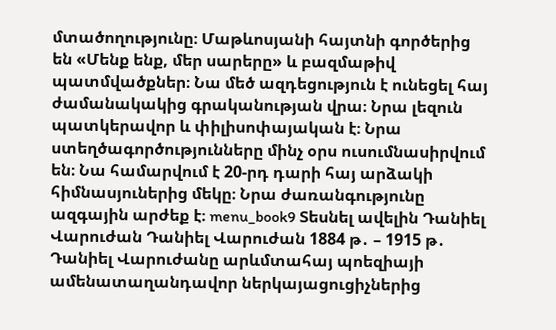մտածողությունը։ Մաթևոսյանի հայտնի գործերից են «Մենք ենք, մեր սարերը» և բազմաթիվ պատմվածքներ։ Նա մեծ ազդեցություն է ունեցել հայ ժամանակակից գրականության վրա։ Նրա լեզուն պատկերավոր և փիլիսոփայական է։ Նրա ստեղծագործությունները մինչ օրս ուսումնասիրվում են։ Նա համարվում է 20-րդ դարի հայ արձակի հիմնասյուներից մեկը։ Նրա ժառանգությունը ազգային արժեք է։ menu_book9 Տեսնել ավելին Դանիել Վարուժան Դանիել Վարուժան 1884 թ․ – 1915 թ․ Դանիել Վարուժանը արևմտահայ պոեզիայի ամենատաղանդավոր ներկայացուցիչներից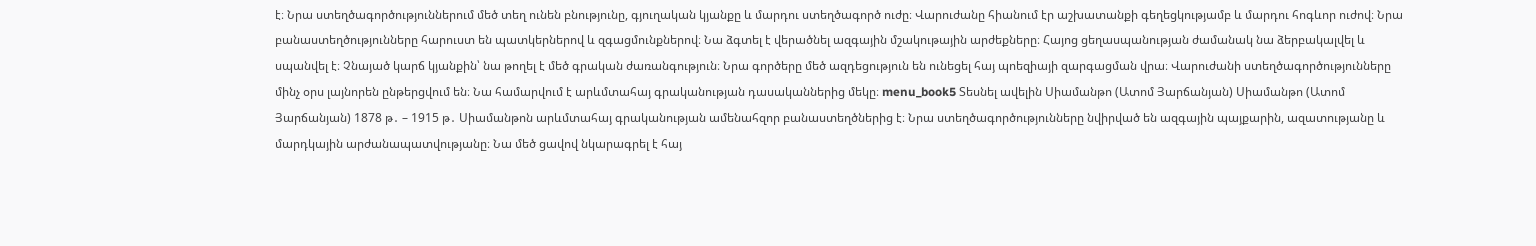է։ Նրա ստեղծագործություններում մեծ տեղ ունեն բնությունը, գյուղական կյանքը և մարդու ստեղծագործ ուժը։ Վարուժանը հիանում էր աշխատանքի գեղեցկությամբ և մարդու հոգևոր ուժով։ Նրա բանաստեղծությունները հարուստ են պատկերներով և զգացմունքներով։ Նա ձգտել է վերածնել ազգային մշակութային արժեքները։ Հայոց ցեղասպանության ժամանակ նա ձերբակալվել և սպանվել է։ Չնայած կարճ կյանքին՝ նա թողել է մեծ գրական ժառանգություն։ Նրա գործերը մեծ ազդեցություն են ունեցել հայ պոեզիայի զարգացման վրա։ Վարուժանի ստեղծագործությունները մինչ օրս լայնորեն ընթերցվում են։ Նա համարվում է արևմտահայ գրականության դասականներից մեկը։ menu_book5 Տեսնել ավելին Սիամանթո (Ատոմ Յարճանյան) Սիամանթո (Ատոմ Յարճանյան) 1878 թ․ – 1915 թ․ Սիամանթոն արևմտահայ գրականության ամենահզոր բանաստեղծներից է։ Նրա ստեղծագործությունները նվիրված են ազգային պայքարին, ազատությանը և մարդկային արժանապատվությանը։ Նա մեծ ցավով նկարագրել է հայ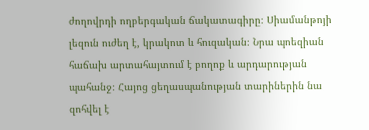ժողովրդի ողբերգական ճակատագիրը։ Սիամանթոյի լեզուն ուժեղ է, կրակոտ և հուզական։ Նրա պոեզիան հաճախ արտահայտում է բողոք և արդարության պահանջ։ Հայոց ցեղասպանության տարիներին նա զոհվել է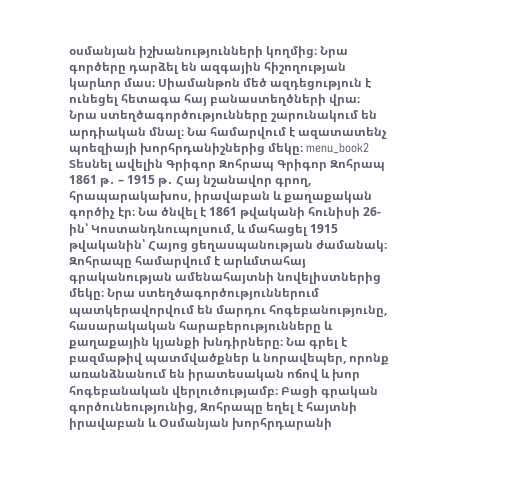օսմանյան իշխանությունների կողմից։ Նրա գործերը դարձել են ազգային հիշողության կարևոր մաս։ Սիամանթոն մեծ ազդեցություն է ունեցել հետագա հայ բանաստեղծների վրա։ Նրա ստեղծագործությունները շարունակում են արդիական մնալ։ Նա համարվում է ազատատենչ պոեզիայի խորհրդանիշներից մեկը։ menu_book2 Տեսնել ավելին Գրիգոր Զոհրապ Գրիգոր Զոհրապ 1861 թ․ – 1915 թ․ Հայ նշանավոր գրող, հրապարակախոս, իրավաբան և քաղաքական գործիչ էր։ Նա ծնվել է 1861 թվականի հունիսի 26-ին՝ Կոստանդնուպոլսում, և մահացել 1915 թվականին՝ Հայոց ցեղասպանության ժամանակ։ Զոհրապը համարվում է արևմտահայ գրականության ամենահայտնի նովելիստներից մեկը։ Նրա ստեղծագործություններում պատկերավորվում են մարդու հոգեբանությունը, հասարակական հարաբերությունները և քաղաքային կյանքի խնդիրները։ Նա գրել է բազմաթիվ պատմվածքներ և նորավեպեր, որոնք առանձնանում են իրատեսական ոճով և խոր հոգեբանական վերլուծությամբ։ Բացի գրական գործունեությունից, Զոհրապը եղել է հայտնի իրավաբան և Օսմանյան խորհրդարանի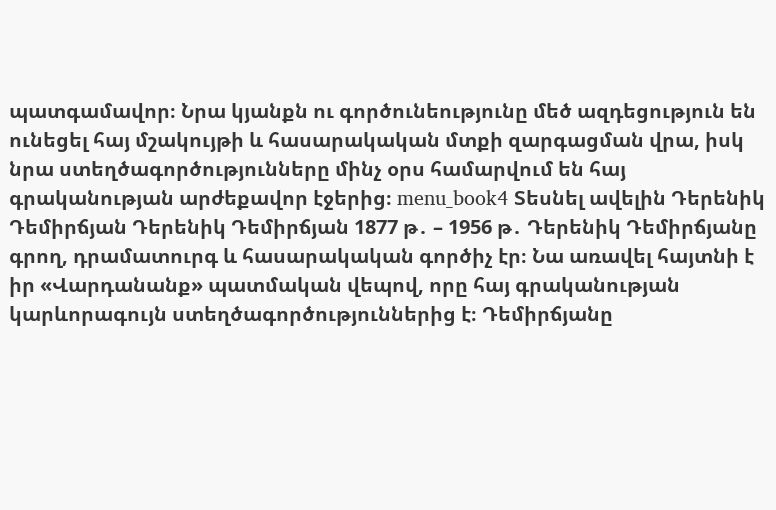պատգամավոր։ Նրա կյանքն ու գործունեությունը մեծ ազդեցություն են ունեցել հայ մշակույթի և հասարակական մտքի զարգացման վրա, իսկ նրա ստեղծագործությունները մինչ օրս համարվում են հայ գրականության արժեքավոր էջերից։ menu_book4 Տեսնել ավելին Դերենիկ Դեմիրճյան Դերենիկ Դեմիրճյան 1877 թ․ – 1956 թ․ Դերենիկ Դեմիրճյանը գրող, դրամատուրգ և հասարակական գործիչ էր։ Նա առավել հայտնի է իր «Վարդանանք» պատմական վեպով, որը հայ գրականության կարևորագույն ստեղծագործություններից է։ Դեմիրճյանը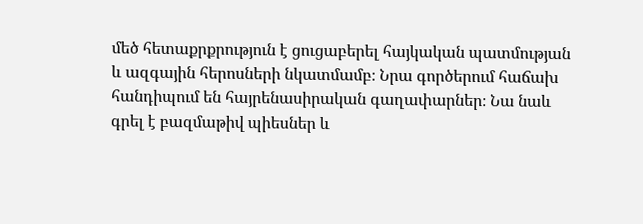մեծ հետաքրքրություն է ցուցաբերել հայկական պատմության և ազգային հերոսների նկատմամբ։ Նրա գործերում հաճախ հանդիպում են հայրենասիրական գաղափարներ։ Նա նաև գրել է բազմաթիվ պիեսներ և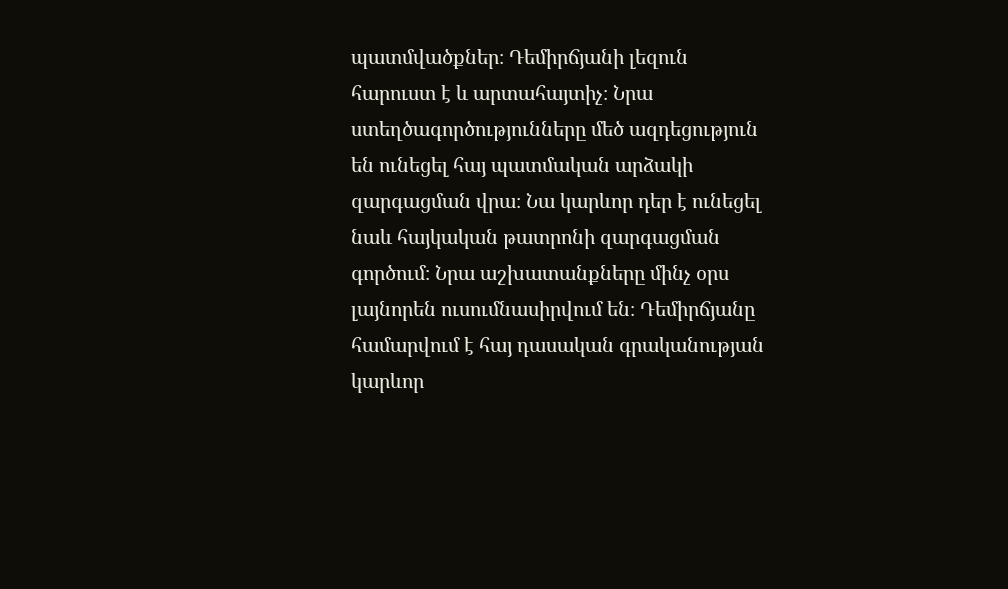պատմվածքներ։ Դեմիրճյանի լեզուն հարուստ է և արտահայտիչ։ Նրա ստեղծագործությունները մեծ ազդեցություն են ունեցել հայ պատմական արձակի զարգացման վրա։ Նա կարևոր դեր է ունեցել նաև հայկական թատրոնի զարգացման գործում։ Նրա աշխատանքները մինչ օրս լայնորեն ուսումնասիրվում են։ Դեմիրճյանը համարվում է հայ դասական գրականության կարևոր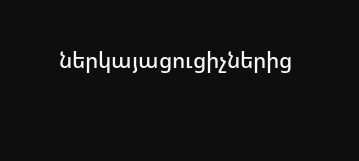ներկայացուցիչներից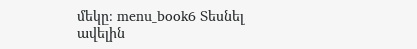մեկը։ menu_book6 Տեսնել ավելին